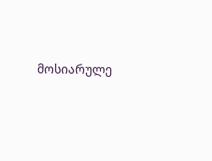მოსიარულე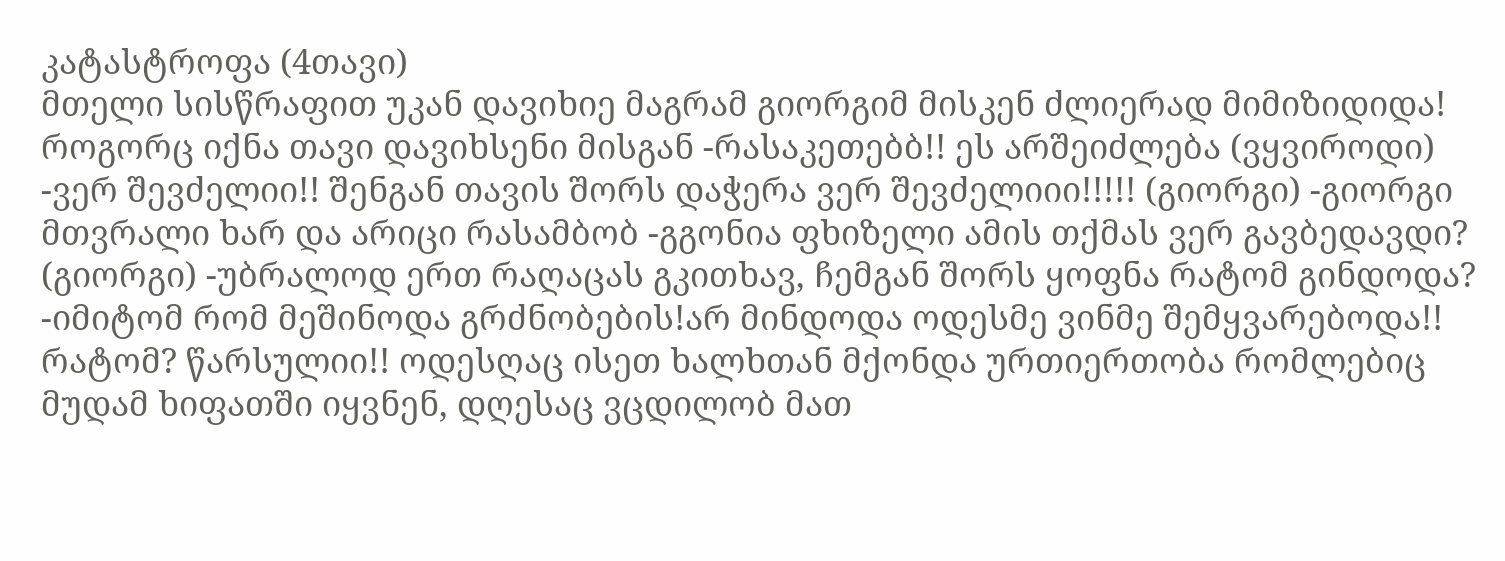კატასტროფა (4თავი)
მთელი სისწრაფით უკან დავიხიე მაგრამ გიორგიმ მისკენ ძლიერად მიმიზიდიდა! როგორც იქნა თავი დავიხსენი მისგან -რასაკეთებბ!! ეს არშეიძლება (ვყვიროდი) -ვერ შევძელიი!! შენგან თავის შორს დაჭერა ვერ შევძელიიი!!!!! (გიორგი) -გიორგი მთვრალი ხარ და არიცი რასამბობ -გგონია ფხიზელი ამის თქმას ვერ გავბედავდი? (გიორგი) -უბრალოდ ერთ რაღაცას გკითხავ, ჩემგან შორს ყოფნა რატომ გინდოდა? -იმიტომ რომ მეშინოდა გრძნობების!არ მინდოდა ოდესმე ვინმე შემყვარებოდა!! რატომ? წარსულიი!! ოდესღაც ისეთ ხალხთან მქონდა ურთიერთობა რომლებიც მუდამ ხიფათში იყვნენ, დღესაც ვცდილობ მათ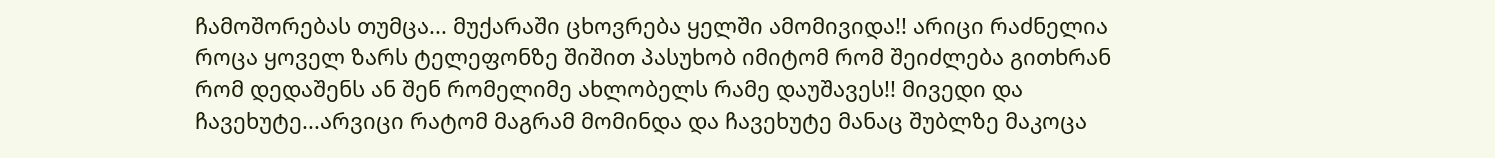ჩამოშორებას თუმცა... მუქარაში ცხოვრება ყელში ამომივიდა!! არიცი რაძნელია როცა ყოველ ზარს ტელეფონზე შიშით პასუხობ იმიტომ რომ შეიძლება გითხრან რომ დედაშენს ან შენ რომელიმე ახლობელს რამე დაუშავეს!! მივედი და ჩავეხუტე...არვიცი რატომ მაგრამ მომინდა და ჩავეხუტე მანაც შუბლზე მაკოცა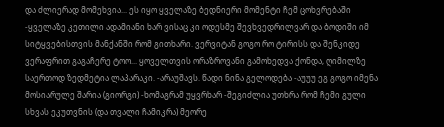და ძლიერად მომეხვია... ეს იყო ყველაზე ბედნიერი მომენტი ჩემ ცოხვრებაში -ყველაზე კეთილი ადამიანი ხარ ვისაც კი ოდესმე შევხვედრილვარ და ბოდიში იმ სიტყვებისთვის მანქანში რომ გითხარი. ვერვიტან გოგო რო ტირისს და შენკიდე ვერაფრით გაგაჩერე ტოო... ყოველთვის ორაზროვანი გამოხედვა ქონდა, ღიმილზე საერთოდ ზედმეტია ლაპარაკი. -არაუშავს. წადი ნინა გელოდება -აუუუ ეგ გოგო იმენა მოსიარულე შარია (გიორგი) -ხომაგრამ უყვრხარ -შეგიძლია უთხრა რომ ჩემი გული სხვას ეკუთვნის (და თვალი ჩამიკრა) მეორე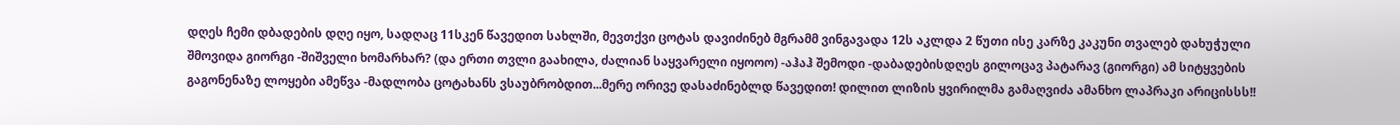დღეს ჩემი დბადების დღე იყო, სადღაც 11სკენ წავედით სახლში, მევთქვი ცოტას დავიძინებ მგრამმ ვინგავადა 12ს აკლდა 2 წუთი ისე კარზე კაკუნი თვალებ დახუჭული შმოვიდა გიორგი -შიშველი ხომარხარ? (და ერთი თვლი გაახილა, ძალიან საყვარელი იყოოო) -აჰაჰ შემოდი -დაბადებისდღეს გილოცავ პატარავ (გიორგი) ამ სიტყვების გაგონენაზე ლოყები ამეწვა -მადლობა ცოტახანს ვსაუბრობდით...მერე ორივე დასაძინებლდ წავედით! დილით ლიზის ყვირილმა გამაღვიძა ამანხო ლაპრაკი არიცისსს!!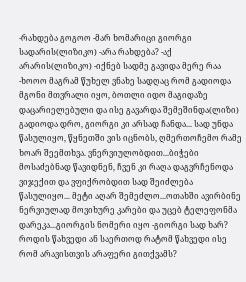-რახდება გოგოო -მარ ხომარიცი გიორგი სადარის(ლიზიკო) -არა რახდება? -აქ არარის(ლიზიკო) -იქნებ სადმე გავიდა მერე რაა -ხოოო მაგრამ წუხელ ვნახე სადღაც რომ გადიოდა მგონი მთვრალი იყო, ბოთლი იდო მაგიდაზე დაცარიელებული და ისე გავარდა შემეშინდა(ლიზი) გადიოდა დრო, გიორგი კი არსად ჩანდა... სად უნდა წასულიყო, წყნეთში ვის იცნობს, ღმერთოჩემო რამე ხოარ შეემთხვა. ვნერვიულობდით...ბიჭები მოსაძებნად წავიდნენ, ჩვენ კი რაღა დაგვრჩენოდა ვიჯექით და ვფიქრობდით სად შეიძლება წასულიყო... მეტი აღარ შემეძლო...ოთახში ავირბინე ნერვიულად მოვიხურე კარები და უცებ ტელეფონმა დარეკა...გიორგის ნომერი იყო -გიორგი სად ხარ? როდის წახვედი ან საერთოდ რატომ წახვედი ისე რომ არავისთვის არაფერი გითქვამს?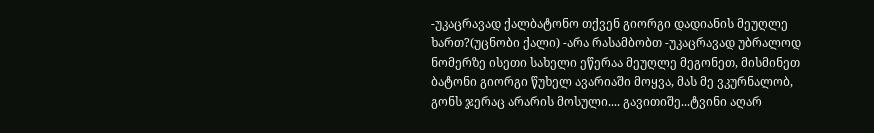-უკაცრავად ქალბატონო თქვენ გიორგი დადიანის მეუღლე ხართ?(უცნობი ქალი) -არა რასამბობთ -უკაცრავად უბრალოდ ნომერზე ისეთი სახელი ეწერაა მეუღლე მეგონეთ, მისმინეთ ბატონი გიორგი წუხელ ავარიაში მოყვა, მას მე ვკურნალობ, გონს ჯერაც არარის მოსული.... გავითიშე...ტვინი აღარ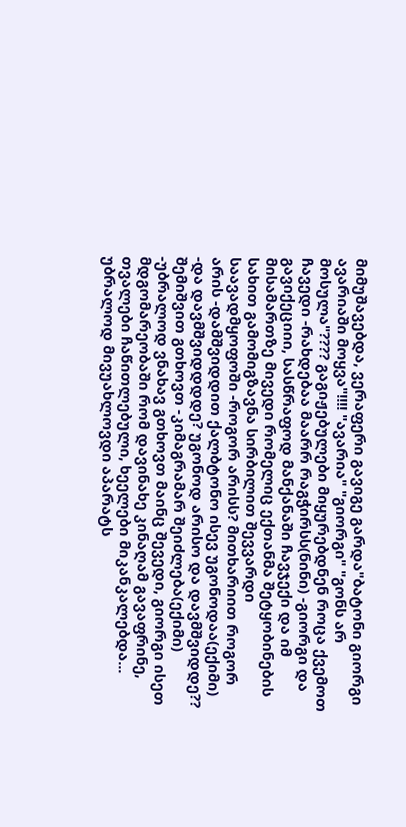მიმუშავებდა, ვერაფერი გავიგე გარდა"ბატონი გიორგი ავარიაში მოყვა"!!!! "ავარია" "გიორგი" "გონს არ მოსულა"???? გაგიჟებულები მიყურებდნენ როცა ქვემოთ ჩავედი -რახდებაა მაარრ რაგჭირსს(ნინი) -გიორგი და გავიქეციიი, სასწრაფოდ მანქანაში ჩავჯექი და იმ მისამართზე მივედი რომელიც ექთანმა შეტყობინების სახით გამომიგზავნა სირბილით შევვარდი საავადმყოფოში -როგორ არისს? მითხარიით როგორ არის -დამშვიდდით ქალბტონო ისევ უგონოდაა(ექიმი) -და დავმშვიდდდდე? უგონოდ არისო და დავმშვიდდე?? შემიშვით გთხოვთ -კიმაგრამარ შეიძლება(ექიმი) -უბრალოდ ვნახავ გთხოვთ მაინც შევედი, გიორგი ისეთ მდგომარეობაში რომ დავინახე კინაღამ გავაფრინე, თვალები ჩაწითლებული, ხეელები მიკანკალებდა... უბრალოდ მივუახლოვდი აპარატს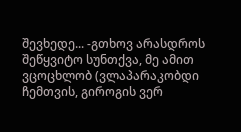შევხედე... -გთხოვ არასდროს შეწყვიტო სუნთქვა, მე ამით ვცოცხლობ (ვლაპარაკობდი ჩემთვის, გიროგის ვერ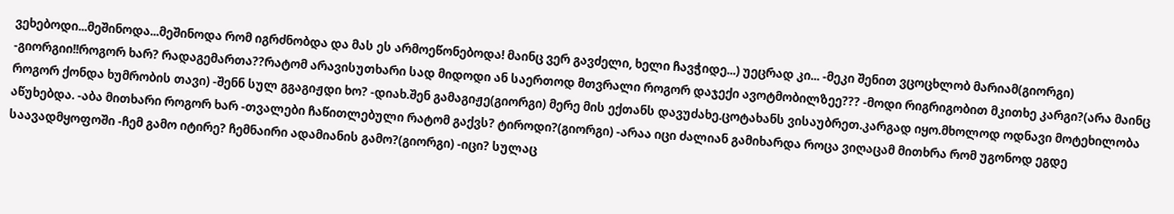ვეხებოდი...მეშინოდა...მეშინოდა რომ იგრძნობდა და მას ეს არმოეწონებოდა! მაინც ვერ გავძელი, ხელი ჩავჭიდე...) უეცრად კი... -მეკი შენით ვცოცხლობ მარიამ(გიორგი) -გიორგიი!!როგორ ხარ? რადაგემართა??რატომ არავისუთხარი სად მიდოდი ან საერთოდ მთვრალი როგორ დაჯექი ავოტმობილზეე??? -მოდი რიგრიგობით მკითხე კარგი?(არა მაინც როგორ ქონდა ხუმრობის თავი) -შენნ სულ გგაგიჟდი ხო? -დიახ.შენ გამაგიჟე(გიორგი) მერე მის ექთანს დავუძახე.ცოტახანს ვისაუბრეთ.კარგად იყო.მხოლოდ ოდნავი მოტეხილობა აწუხებდა. -აბა მითხარი როგორ ხარ -თვალები ჩაწითლებული რატომ გაქვს? ტიროდი?(გიორგი) -არაა იცი ძალიან გამიხარდა როცა ვიღაცამ მითხრა რომ უგონოდ ეგდე საავადმყოფოში -ჩემ გამო იტირე? ჩემნაირი ადამიანის გამო?(გიორგი) -იცი? სულაც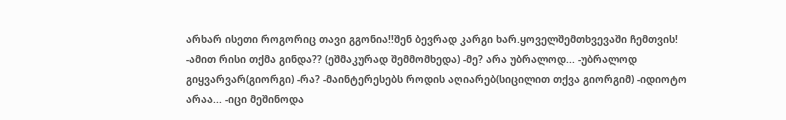არხარ ისეთი როგორიც თავი გგონია!!შენ ბევრად კარგი ხარ.ყოველშემთხვევაში ჩემთვის! -ამით რისი თქმა გინდა?? (ეშმაკურად შემმომხედა) -მე? არა უბრალოდ... -უბრალოდ გიყვარვარ(გიორგი) -რა? -მაინტერესებს როდის აღიარებ(სიცილით თქვა გიორგიმ) -იდიოტო არაა... -იცი მეშინოდა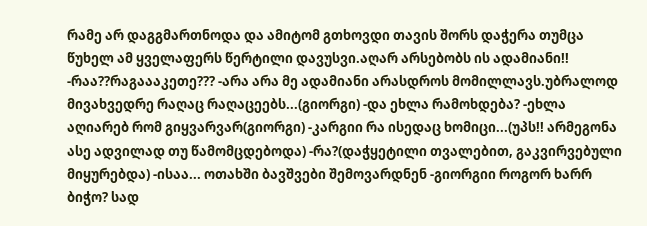რამე არ დაგგმართნოდა და ამიტომ გთხოვდი თავის შორს დაჭერა თუმცა წუხელ ამ ყველაფერს წერტილი დავუსვი.აღარ არსებობს ის ადამიანი!! -რაა??რაგაააკეთე??? -არა არა მე ადამიანი არასდროს მომილლავს.უბრალოდ მივახვედრე რაღაც რაღაცეებს...(გიორგი) -და ეხლა რამოხდება? -ეხლა აღიარებ რომ გიყვარვარ(გიორგი) -კარგიი რა ისედაც ხომიცი...(უპს!! არმეგონა ასე ადვილად თუ წამომცდებოდა) -რა?(დაჭყეტილი თვალებით, გაკვირვებული მიყურებდა) -ისაა... ოთახში ბავშვები შემოვარდნენ -გიორგიი როგორ ხარრ ბიჭო? სად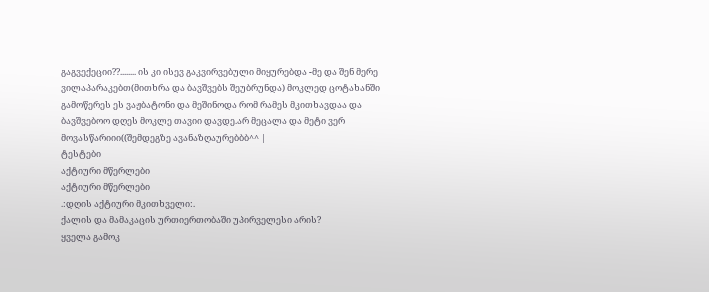გაგვექეციი??........ ის კი ისევ გაკვირვებული მიყურებდა -მე და შენ მერე ვილაპარაკებთ(მითხრა და ბავშვებს შეუბრუნდა) მოკლედ ცოტახანში გამოწერეს ეს ვაჟბატონი და მეშინოდა რომ რამეს მკითხავდაა და ბავშვებოო დღეს მოკლე თავიი დავდე.არ მეცალა და მეტი ვერ მოვასწარიიი((შემდეგზე ავანაზღაურებბბ^^ |
ტესტები
აქტიური მწერლები
აქტიური მწერლები
.:დღის აქტიური მკითხველი:.
ქალის და მამაკაცის ურთიერთობაში უპირველესი არის?
ყველა გამოკ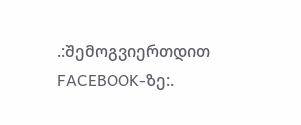.:შემოგვიერთდით FACEBOOK-ზე:.